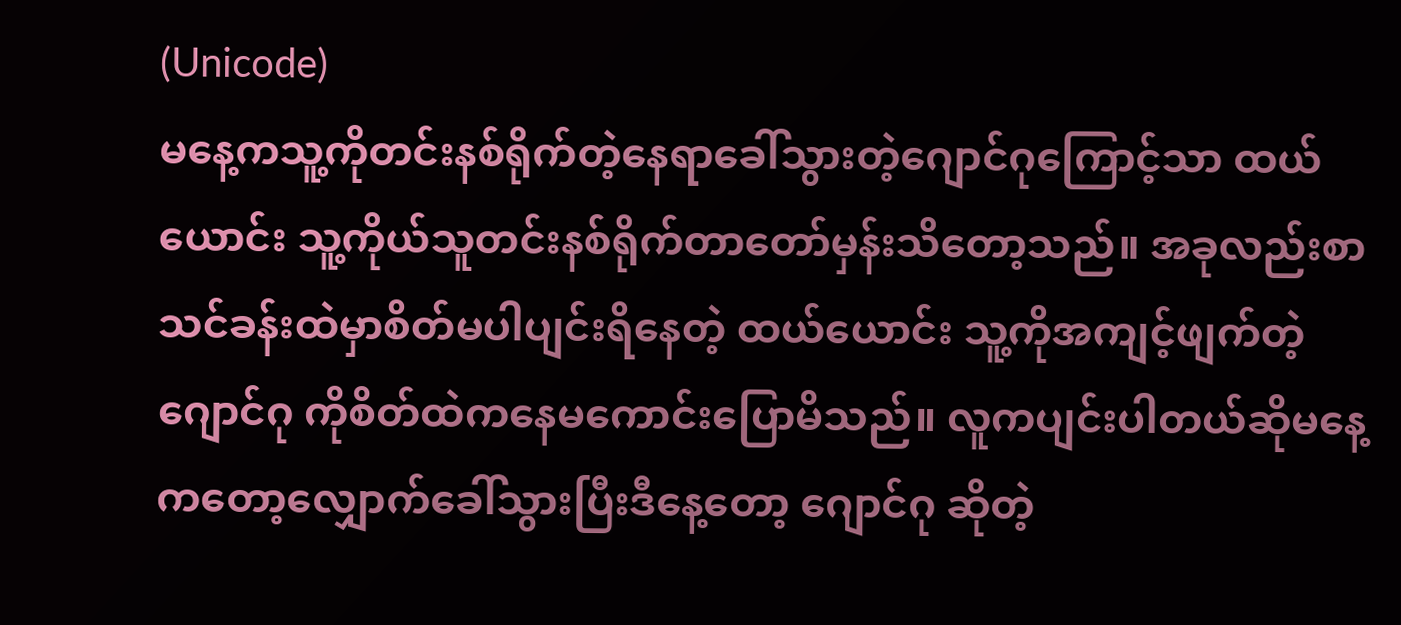(Unicode)
မနေ့ကသူ့ကိုတင်းနစ်ရိုက်တဲ့နေရာခေါ်သွားတဲ့ဂျောင်ဂုကြောင့်သာ ထယ်ယောင်း သူ့ကိုယ်သူတင်းနစ်ရိုက်တာတော်မှန်းသိတော့သည်။ အခုလည်းစာသင်ခန်းထဲမှာစိတ်မပါပျင်းရိနေတဲ့ ထယ်ယောင်း သူ့ကိုအကျင့်ဖျက်တဲ့ ဂျောင်ဂု ကိုစိတ်ထဲကနေမကောင်းပြောမိသည်။ လူကပျင်းပါတယ်ဆိုမနေ့ကတော့လျှောက်ခေါ်သွားပြီးဒီနေ့တော့ ဂျောင်ဂု ဆိုတဲ့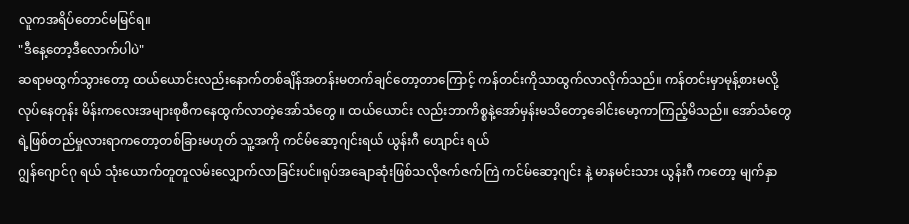လူကအရိပ်တောင်မမြင်ရ။
"ဒီနေ့တော့ဒီလောက်ပါပဲ"
ဆရာမထွက်သွားတော့ ထယ်ယောင်းလည်းနောက်တစ်ချိန်အတန်းမတက်ချင်တော့တာကြောင့် ကန်တင်းကိုသာထွက်လာလိုက်သည်။ ကန်တင်းမှာမုန့်စားမလို့လုပ်နေတုန်း မိန်းကလေးအများစုစီကနေထွက်လာတဲ့အော်သံတွေ ။ ထယ်ယောင်း လည်းဘာကိစ္စနဲ့အော်မှန်းမသိတော့ခေါင်းမော့ကာကြည့်မိသည်။ အော်သံတွေရဲ့ဖြစ်တည်မှုလားရာကတော့တစ်ခြားမဟုတ် သူ့အကို ကင်မ်ဆော့ဂျင်းရယ် ယွန်းဂီ ဟျောင်း ရယ်
ဂျွန်ဂျောင်ဂု ရယ် သုံးယောက်တူတူလမ်းလျှောက်လာခြင်းပင်။ရုပ်အချောဆုံးဖြစ်သလိုဇက်ဇက်ကြဲ ကင်မ်ဆော့ဂျင်း နဲ့ မာနမင်းသား ယွန်းဂီ ကတော့ မျက်နှာ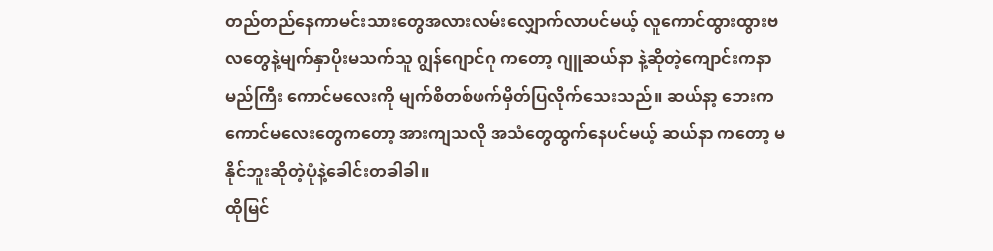တည်တည်နေကာမင်းသားတွေအလားလမ်းလျှောက်လာပင်မယ့် လူကောင်ထွားထွားဗလတွေနဲ့မျက်နှာပိုးမသက်သူ ဂျွန်ဂျောင်ဂု ကတော့ ဂျူဆယ်နာ နဲ့ဆိုတဲ့ကျောင်းကနာမည်ကြီး ကောင်မလေးကို မျက်စိတစ်ဖက်မှိတ်ပြလိုက်သေးသည်။ ဆယ်နာ့ ဘေးကကောင်မလေးတွေကတော့ အားကျသလို အသံတွေထွက်နေပင်မယ့် ဆယ်နာ ကတော့ မနိုင်ဘူးဆိုတဲ့ပုံနဲ့ခေါင်းတခါခါ။
ထိုမြင်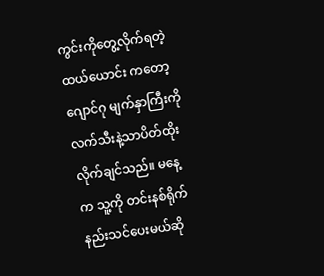ကွင်းကိုတွေ့လိုက်ရတဲ့ ထယ်ယောင်း ကတော့ ဂျောင်ဂု မျက်နှာကြီးကိုလက်သီးနဲ့သာပိတ်ထိုးလိုက်ချင်သည်။ မနေ့က သူ့ကို တင်းနစ်ရိုက်နည်းသင်ပေးမယ်ဆို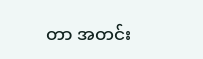တာ အတင်း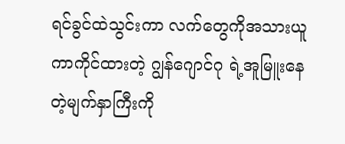ရင်ခွင်ထဲသွင်းကာ လက်တွေကိုအသားယူကာကိုင်ထားတဲ့ ဂျွန်ဂျောင်ဂု ရဲ့အူမြူးနေတဲ့မျက်နှာကြီးကို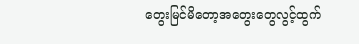တွေးမြင်မိတော့အတွေးတွေလွင့်ထွက်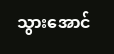သွားအောင်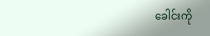ခေါင်းကို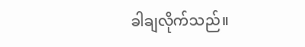ခါချလိုက်သည်။